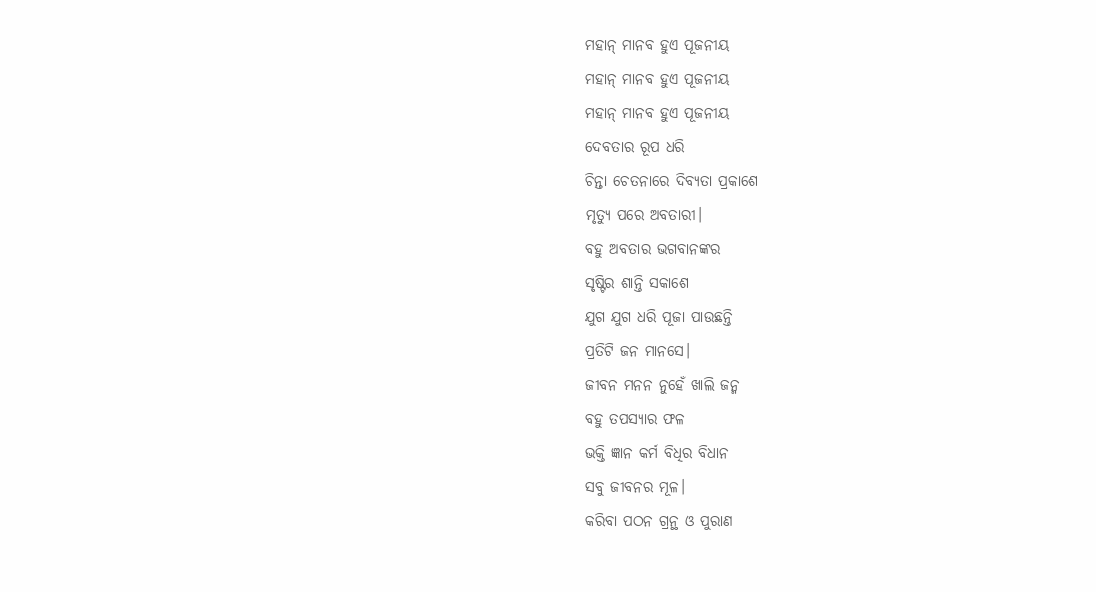ମହାନ୍ ମାନବ ହୁଏ ପୂଜନୀୟ
ମହାନ୍ ମାନବ ହୁଏ ପୂଜନୀୟ
ମହାନ୍ ମାନବ ହୁଏ ପୂଜନୀୟ
ଦେବତାର ରୂପ ଧରି
ଚିନ୍ତା ଚେତନାରେ ଦିବ୍ଯତା ପ୍ରକାଶେ
ମୃତ୍ୟୁ ପରେ ଅବତାରୀ।
ବହୁ ଅବତାର ଭଗବାନଙ୍କର
ସୃଷ୍ଟିର ଶାନ୍ତି ସକାଶେ
ଯୁଗ ଯୁଗ ଧରି ପୂଜା ପାଉଛନ୍ତି
ପ୍ରତିଟି ଜନ ମାନସେ।
ଜୀବନ ମନନ ନୁହେଁ ଖାଲି ଜନ୍ମ
ବହୁ ତପସ୍ୟାର ଫଳ
ଭକ୍ତି ଜ୍ଞାନ କର୍ମ ବିଧିର ବିଧାନ
ସବୁ ଜୀବନର ମୂଳ।
କରିବା ପଠନ ଗ୍ରନ୍ଥ ଓ ପୁରାଣ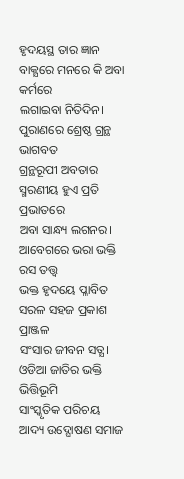ହୃଦୟସ୍ଥ ତାର ଜ୍ଞାନ
ବାକ୍ଯରେ ମନରେ କି ଅବା କର୍ମରେ
ଲଗାଇବା ନିତିଦିନ।
ପୁରାଣରେ ଶ୍ରେଷ୍ଠ ଗ୍ରନ୍ଥ ଭାଗବତ
ଗ୍ରନ୍ଥରୂପୀ ଅବତାର
ସ୍ମରଣୀୟ ହୁଏ ପ୍ରତି ପ୍ରଭାତରେ
ଅବା ସାନ୍ଧ୍ୟ ଲଗନର।
ଆବେଗରେ ଭରା ଭକ୍ତି ରସ ତତ୍ତ୍ୱ
ଭକ୍ତ ହୃଦୟେ ପ୍ଳାବିତ
ସରଳ ସହଜ ପ୍ରକାଶ ପ୍ରାଞ୍ଜଳ
ସଂସାର ଜୀବନ ସତ୍ଯ।
ଓଡିଆ ଜାତିର ଭକ୍ତି ଭିତ୍ତିଭୂମି
ସାଂସ୍କୃତିକ ପରିଚୟ
ଆଦ୍ୟ ଉଦ୍ଘୋଷଣ ସମାଜ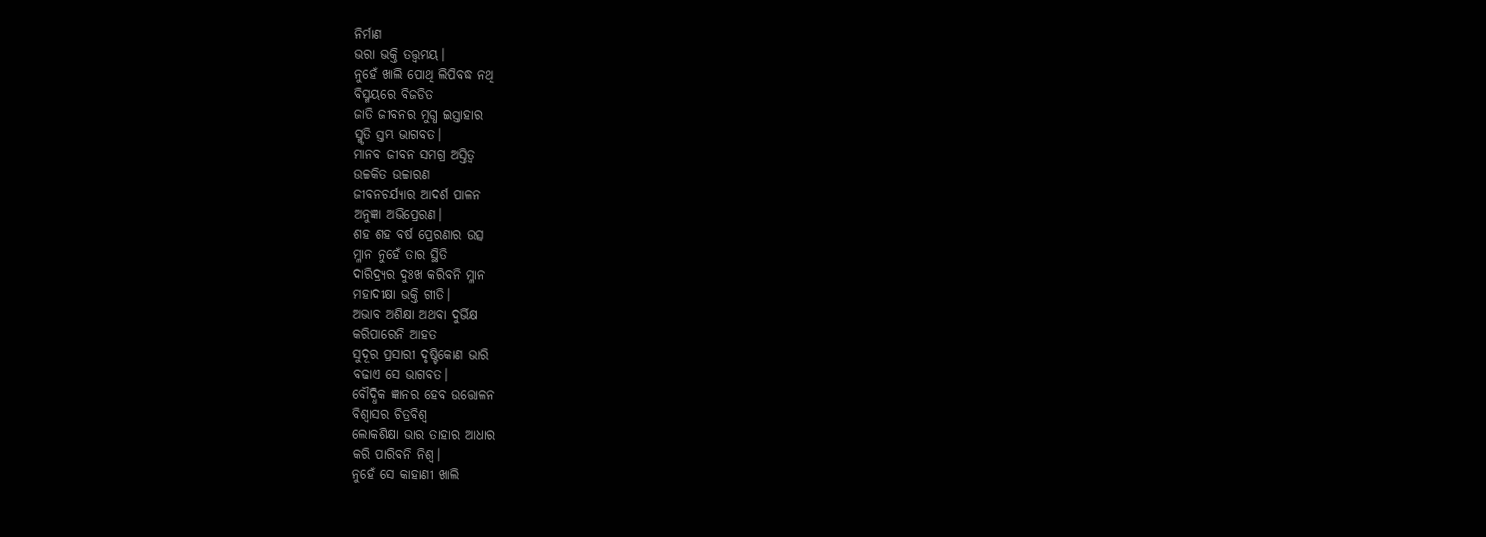ନିର୍ମାଣ
ଭରା ଭକ୍ତି ତତ୍ତ୍ୱମୟ।
ନୁହେଁ ଖାଲି ପୋଥି ଲିପିବଦ୍ଧ ନଥି
ବିସ୍ମୟରେ ବିଜଡିତ
ଜାତି ଜୀବନର ମୁଗ୍ଧ ଇସ୍ତାହାର
ସ୍ମୃତି ସ୍ତମ୍ଭ ଭାଗବତ।
ମାନବ ଜୀବନ ସମଗ୍ର ଅସ୍ତିତ୍ବ
ଉଚ୍ଚକିତ ଉଚ୍ଚାରଣ
ଜୀବନଚର୍ଯ୍ୟାର ଆଦର୍ଶ ପାଳନ
ଅନୁଜ୍ଞା ଅଭିପ୍ରେରଣ।
ଶହ ଶହ ବର୍ଷ ପ୍ରେରଣାର ଉତ୍ସ
ମ୍ଳାନ ନୁହେଁ ତାର ସ୍ଥିତି
ଦାରିଦ୍ର୍ୟର ଦୁଃଖ କରିବନି ମ୍ଳାନ
ମହାଦୀକ୍ଷା ଭକ୍ତି ଗୀତି।
ଅଭାବ ଅଶିକ୍ଷା ଅଥବା ଦୁର୍ଭିକ୍ଷ
କରିପାରେନି ଆହତ
ସୁଦୂର ପ୍ରସାରୀ ଦୃଷ୍ଟିକୋଣ ଭାରି
ବଢାଏ ସେ ଭାଗବତ।
ବୌଦ୍ଧିକ ଜ୍ଞାନର ହେବ ଉତ୍ତୋଳନ
ବିଶ୍ବାସର ଚିତ୍ରବିଶ୍ବ
ଲୋକଶିକ୍ଷା ଭାର ତାହାର ଆଧାର
କରି ପାରିବନି ନିଶ୍ବ।
ନୁହେଁ ସେ କାହାଣୀ ଖାଲି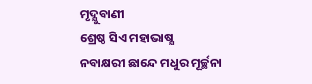ମୃଦ୍ଯୁବାଣୀ
ଶ୍ରେଷ୍ଠ ସିଏ ମହାଭାଷ୍ଯ
ନବାକ୍ଷରୀ ଛାନ୍ଦେ ମଧୁର ମୂର୍ଚ୍ଛନା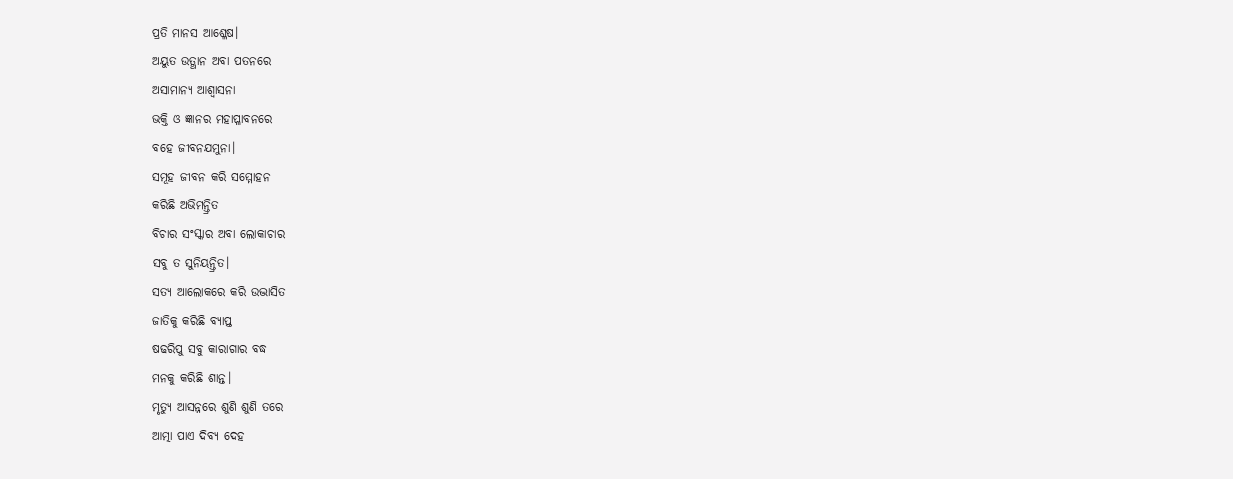ପ୍ରତି ମାନସ ଆଶ୍ଳେଷ।
ଅୟୁତ ଉତ୍ଥାନ ଅବା ପତନରେ
ଅସାମାନ୍ଯ ଆଶ୍ବାସନା
ଭକ୍ତି ଓ ଜ୍ଞାନର ମହାପ୍ଳାବନରେ
ବହେ ଜୀବନଯମୁନା।
ସମୂହ ଜୀବନ କରି ସମ୍ମୋହନ
କରିଛି ଅଭିମନ୍ତ୍ରିତ
ବିଚାର ସଂସ୍କାର ଅବା ଲୋକାଚାର
ସବୁ ତ ସୁନିୟନ୍ତ୍ରିତ।
ସତ୍ଯ ଆଲୋକରେ କରି ଉଦ୍ଭାସିତ
ଜାତିକୁ କରିଛି ବ୍ଯାପ୍ତ
ଷଢରିପୁ ସବୁ କାରାଗାର ବଦ୍ଧ
ମନକୁ କରିଛି ଶାନ୍ତ।
ମୃତ୍ୟୁ ଆସନ୍ନରେ ଶୁଣି ଶୁଣି ତରେ
ଆତ୍ମା ପାଏ ଦିବ୍ଯ ଦେହ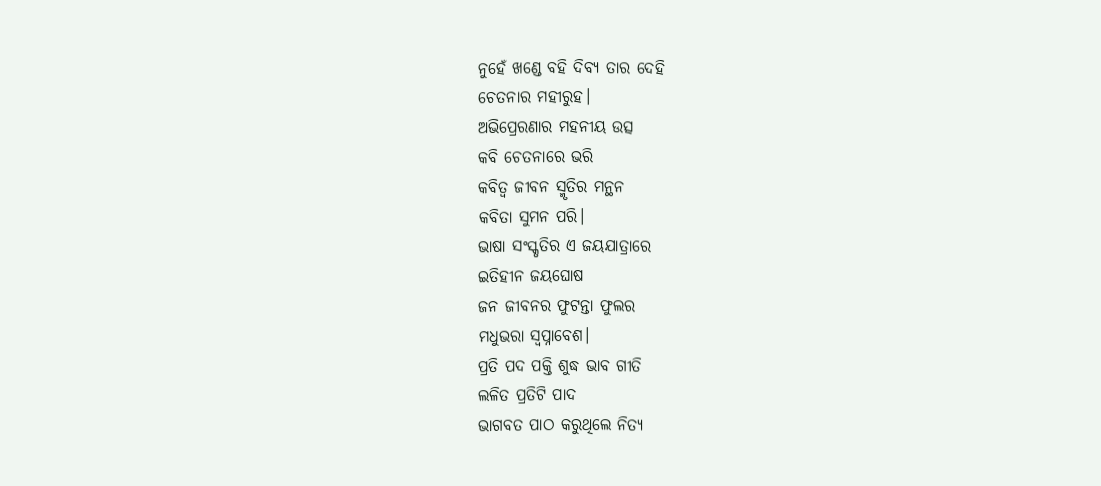ନୁହେଁ ଖଣ୍ଡେ ବହି ଦିବ୍ଯ ତାର ଦେହି
ଚେତନାର ମହୀରୁହ।
ଅଭିପ୍ରେରଣାର ମହନୀୟ ଉତ୍ସ
କବି ଚେତନାରେ ଭରି
କବିତ୍ବ ଜୀବନ ସ୍ମୃତିର ମନ୍ଥନ
କବିତା ସୁମନ ପରି।
ଭାଷା ସଂସ୍କୃତିର ଏ ଜୟଯାତ୍ରାରେ
ଇତିହୀନ ଜୟଘୋଷ
ଜନ ଜୀବନର ଫୁଟନ୍ତା ଫୁଲର
ମଧୁଭରା ସ୍ବପ୍ନାବେଶ।
ପ୍ରତି ପଦ ପକ୍ତି ଶୁଦ୍ଧ ଭାବ ଗୀତି
ଲଳିତ ପ୍ରତିଟି ପାଦ
ଭାଗବତ ପାଠ କରୁଥିଲେ ନିତ୍ଯ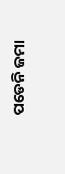ପଡେନି ଜମା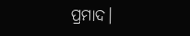ପ୍ରମାଦ।